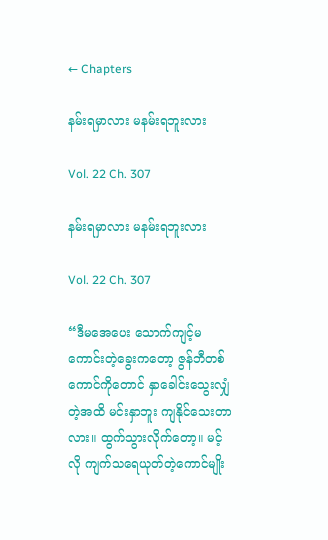← Chapters

နမ်းရမှာလား မနမ်းရဘူးလား

Vol. 22 Ch. 307

နမ်းရမှာလား မနမ်းရဘူးလား

Vol. 22 Ch. 307

“ဒီမအေပေး သောက်ကျင့်မကောင်းတဲ့ခွေးကတော့ ဇွန်ဘီတစ်ကောင်ကိုတောင် နှာခေါင်းသွေးလျှံတဲ့အထိ မင်းနှာဘူး ကျနိုင်သေးတာလား။ ထွက်သွားလိုက်တော့။ မင့်လို ကျက်သရေယုတ်တဲ့ကောင်မျိုး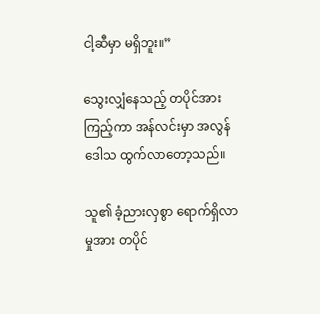ငါ့ဆီမှာ မရှိဘူး။”

သွေးလျှံနေသည့် တပိုင်အား ကြည့်ကာ အန်လင်းမှာ အလွန်ဒေါသ ထွက်လာတော့သည်။

သူ၏ ခံ့ညားလှစွာ ရောက်ရှိလာမှုအား တပိုင်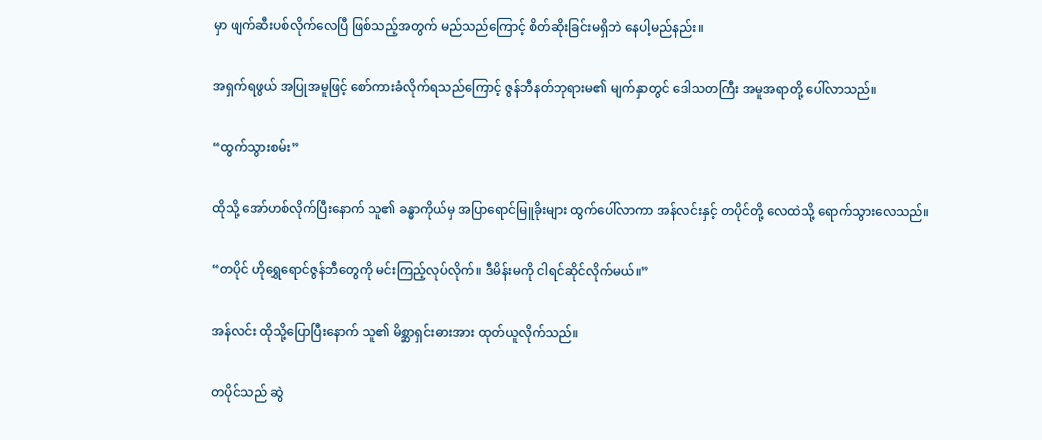မှာ ဖျက်ဆီးပစ်လိုက်လေပြီ ဖြစ်သည့်အတွက် မည်သည်ကြောင့် စိတ်ဆိုးခြင်းမရှိဘဲ နေပါ့မည်နည်း။

အရှက်ရဖွယ် အပြုအမူဖြင့် စော်ကားခံလိုက်ရသည်ကြောင့် ဇွန်ဘီနတ်ဘုရားမ၏ မျက်နှာတွင် ဒေါသတကြီး အမူအရာတို့ ပေါ်လာသည်။

“ထွက်သွားစမ်း”

ထိုသို့ အော်ဟစ်လိုက်ပြီးနောက် သူ၏ ခန္ဓာကိုယ်မှ အပြာရောင်မြူခိုးများ ထွက်ပေါ်လာကာ အန်လင်းနှင့် တပိုင်တို့ လေထဲသို့ ရောက်သွားလေသည်။

“တပိုင် ဟိုရွှေရောင်ဇွန်ဘီတွေကို မင်းကြည့်လုပ်လိုက်။ ဒီမိန်းမကို ငါရင်ဆိုင်လိုက်မယ်။”

အန်လင်း ထိုသို့ပြောပြီးနောက် သူ၏ မိစ္ဆာရှင်းဓားအား ထုတ်ယူလိုက်သည်။

တပိုင်သည် ဆွဲ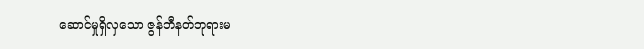ဆောင်မှုရှိလှသော ဇွန်ဘီနတ်ဘုရားမ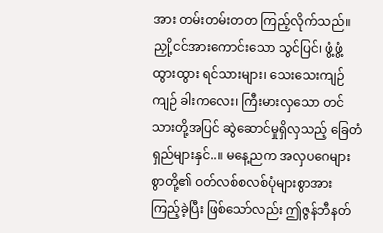အား တမ်းတမ်းတတ ကြည့်လိုက်သည်။ ညှို့ငင်အားကောင်းသော သွင်ပြင်၊ ဖွံ့ဖွံ့ထွားထွား ရင်သားများ၊ သေးသေးကျဉ်ကျဉ် ခါးကလေး၊ ကြီးမားလှသော တင်သားတို့အပြင် ဆွဲဆောင်မှုရှိလှသည့် ခြေတံရှည်များနှင်..။ မနေ့ညက အလှပဂေများစွာတို့၏ ဝတ်လစ်စလစ်ပုံများစွာအား ကြည့်ခဲ့ပြီး ဖြစ်သော်လည်း ဤဇွန်ဘီနတ်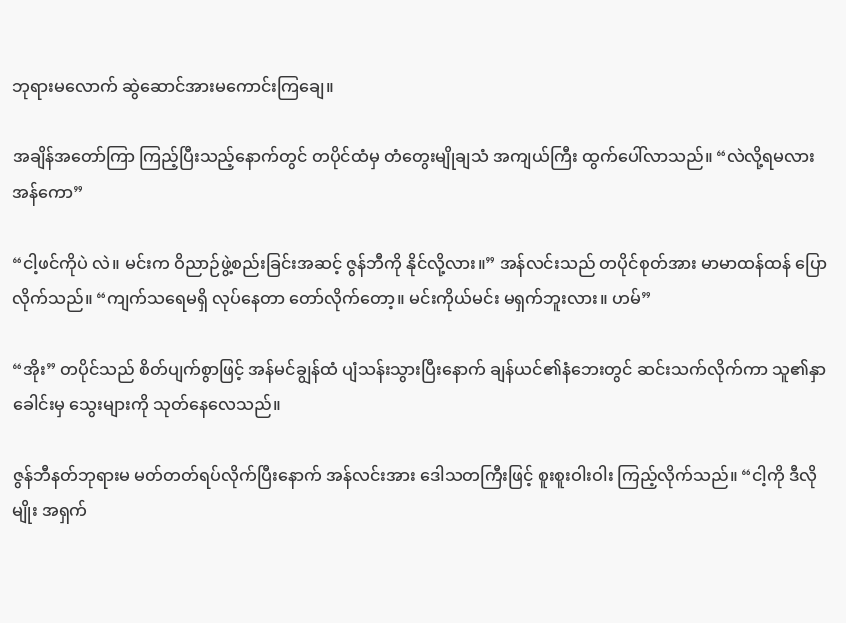ဘုရားမလောက် ဆွဲဆောင်အားမကောင်းကြချေ။

အချိန်အတော်ကြာ ကြည့်ပြီးသည့်နောက်တွင် တပိုင်ထံမှ တံတွေးမျိုချသံ အကျယ်ကြီး ထွက်ပေါ်လာသည်။ “လဲလို့ရမလား အန်ကော”

“ငါ့ဖင်ကိုပဲ လဲ။ မင်းက ဝိညာဉ်ဖွဲ့စည်းခြင်းအဆင့် ဇွန်ဘီကို နိုင်လို့လား။” အန်လင်းသည် တပိုင်စုတ်အား မာမာထန်ထန် ပြောလိုက်သည်။ “ကျက်သရေမရှိ လုပ်နေတာ တော်လိုက်တော့။ မင်းကိုယ်မင်း မရှက်ဘူးလား။ ဟမ်”

“အိုး” တပိုင်သည် စိတ်ပျက်စွာဖြင့် အန်မင်ချွန်ထံ ပျံသန်းသွားပြီးနောက် ချန်ယင်၏နံဘေးတွင် ဆင်းသက်လိုက်ကာ သူ၏နှာခေါင်းမှ သွေးများကို သုတ်နေလေသည်။

ဇွန်ဘီနတ်ဘုရားမ မတ်တတ်ရပ်လိုက်ပြီးနောက် အန်လင်းအား ဒေါသတကြီးဖြင့် စူးစူးဝါးဝါး ကြည့်လိုက်သည်။ “ငါ့ကို ဒီလိုမျိုး အရှက်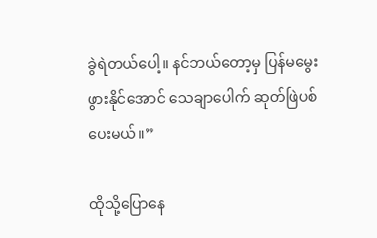ခွဲရဲတယ်ပေါ့။ နင်ဘယ်တော့မှ ပြန်မမွေးဖွားနိုင်အောင် သေချာပေါက် ဆုတ်ဖြဲပစ်ပေးမယ်။”

ထိုသို့ပြောနေ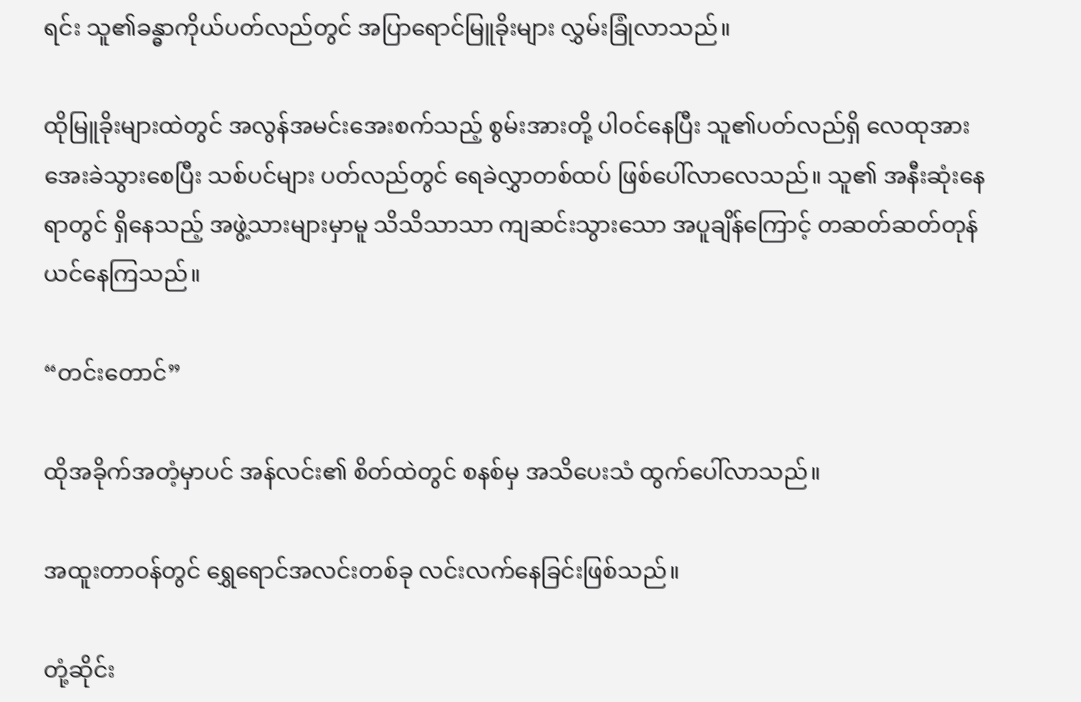ရင်း သူ၏ခန္ဓာကိုယ်ပတ်လည်တွင် အပြာရောင်မြူခိုးများ လွှမ်းခြုံလာသည်။

ထိုမြူခိုးများထဲတွင် အလွန်အမင်းအေးစက်သည့် စွမ်းအားတို့ ပါဝင်နေပြီး သူ၏ပတ်လည်ရှိ လေထုအား အေးခဲသွားစေပြီး သစ်ပင်များ ပတ်လည်တွင် ရေခဲလွှာတစ်ထပ် ဖြစ်ပေါ်လာလေသည်။ သူ၏ အနီးဆုံးနေရာတွင် ရှိနေသည့် အဖွဲ့သားများမှာမူ သိသိသာသာ ကျဆင်းသွားသော အပူချိန်ကြောင့် တဆတ်ဆတ်တုန်ယင်နေကြသည်။

“တင်းတောင်”

ထိုအခိုက်အတံ့မှာပင် အန်လင်း၏ စိတ်ထဲတွင် စနစ်မှ အသိပေးသံ ထွက်ပေါ်လာသည်။

အထူးတာဝန်တွင် ရွှေရောင်အလင်းတစ်ခု လင်းလက်နေခြင်းဖြစ်သည်။

တုံ့ဆိုင်း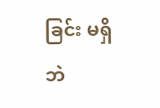ခြင်း မရှိဘဲ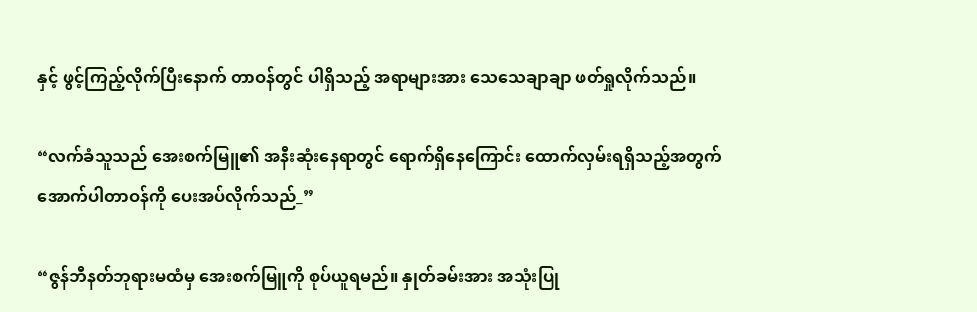နှင့် ဖွင့်ကြည့်လိုက်ပြီးနောက် တာဝန်တွင် ပါရှိသည့် အရာများအား သေသေချာချာ ဖတ်ရှုလိုက်သည်။

“လက်ခံသူသည် အေးစက်မြူ၏ အနီးဆုံးနေရာတွင် ရောက်ရှိနေကြောင်း ထောက်လှမ်းရရှိသည့်အတွက် အောက်ပါတာဝန်ကို ပေးအပ်လိုက်သည်_”

“ဇွန်ဘီနတ်ဘုရားမထံမှ အေးစက်မြူကို စုပ်ယူရမည်။ နှုတ်ခမ်းအား အသုံးပြု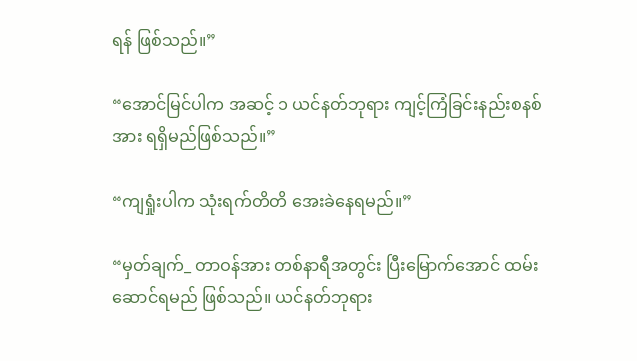ရန် ဖြစ်သည်။”

“အောင်မြင်ပါက အဆင့် ၁ ယင်နတ်ဘုရား ကျင့်ကြံခြင်းနည်းစနစ်အား ရရှိမည်ဖြစ်သည်။”

“ကျရှုံးပါက သုံးရက်တိတိ အေးခဲနေရမည်။”

“မှတ်ချက်_ တာဝန်အား တစ်နာရီအတွင်း ပြီးမြောက်အောင် ထမ်းဆောင်ရမည် ဖြစ်သည်။ ယင်နတ်ဘုရား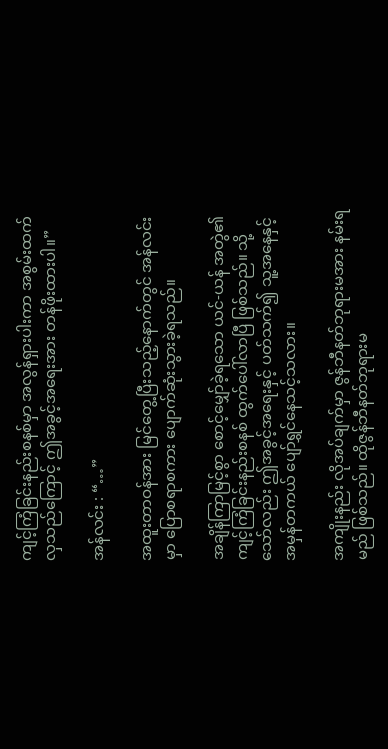ကျင့်ကြံခြင်းနည်းစနစ်မှာ အလွန်ရှားပါးကာ အစွမ်းထက်လှသည်ကြောင့် ဤအခွင့်အရေးအား တန်ဖိုးထားပါ။”

အန်လင်း : “…”

အထူးတာဝန်အား မြင်တွေ့ပြီးသည့်နောက်တွင် အန်လင်းမှာ ပြောစရာစကား ပျောက်ဆုံးသွားခဲ့ရသည်။

အချိန်ကြာမြင့်စွာ စောင့်မျှော်ခဲ့ရသော ယင်-ယန် အတွဲ၏ ကျင့်ကြံခြင်းနည်းစနစ် ထွက်ပေါ်လာပြီ ဖြစ်သည်။ သို့သော်လည်း ဤအခွင့်အရေးနှင့် ပတ်သက်၍ သူ့အနေနှင့် အမှန်တကယ် ပျော်ရွှင်နေသင့်သလား။

အကျိုးနည်း လိုအပ်ချက်မှာ ဇွန်ဘီနတ်ဘုရားမအား နမ်းရမည် ဖြစ်သည်။ ထိုဇွန်ဘီနတ်ဘုရားမ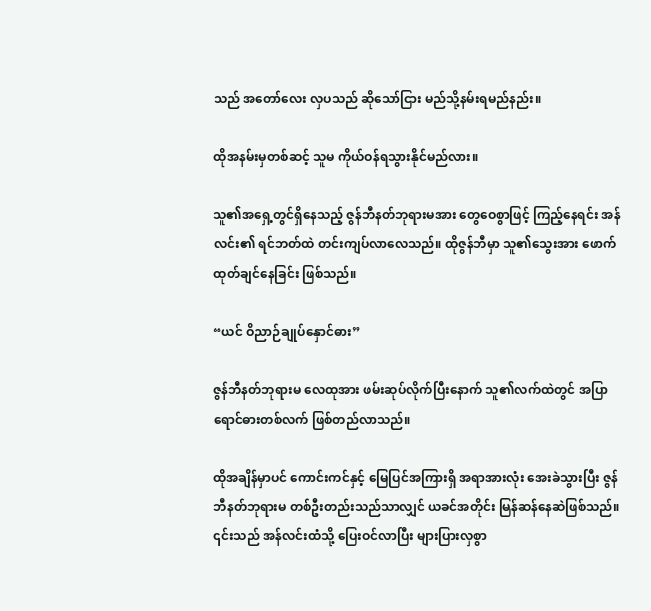သည် အတော်လေး လှပသည် ဆိုသော်ငြား မည်သို့နမ်းရမည်နည်း။

ထိုအနမ်းမှတစ်ဆင့် သူမ ကိုယ်ဝန်ရသွားနိုင်မည်လား။

သူ၏အရှေ့တွင်ရှိနေသည့် ဇွန်ဘီနတ်ဘုရားမအား တွေဝေစွာဖြင့် ကြည့်နေရင်း အန်လင်း၏ ရင်ဘတ်ထဲ တင်းကျပ်လာလေသည်။ ထိုဇွန်ဘီမှာ သူ၏သွေးအား ဖောက်ထုတ်ချင်နေခြင်း ဖြစ်သည်။

“ယင် ဝိညာဉ်ချုပ်နှောင်ဓား”

ဇွန်ဘီနတ်ဘုရားမ လေထုအား ဖမ်းဆုပ်လိုက်ပြီးနောက် သူ၏လက်ထဲတွင် အပြာရောင်ဓားတစ်လက် ဖြစ်တည်လာသည်။

ထိုအချိန်မှာပင် ကောင်းကင်နှင့် မြေပြင်အကြားရှိ အရာအားလုံး အေးခဲသွားပြီး ဇွန်ဘီနတ်ဘုရားမ တစ်ဦးတည်းသည်သာလျှင် ယခင်အတိုင်း မြန်ဆန်နေဆဲဖြစ်သည်။ ၎င်းသည် အန်လင်းထံသို့ ပြေးဝင်လာပြီး များပြားလှစွာ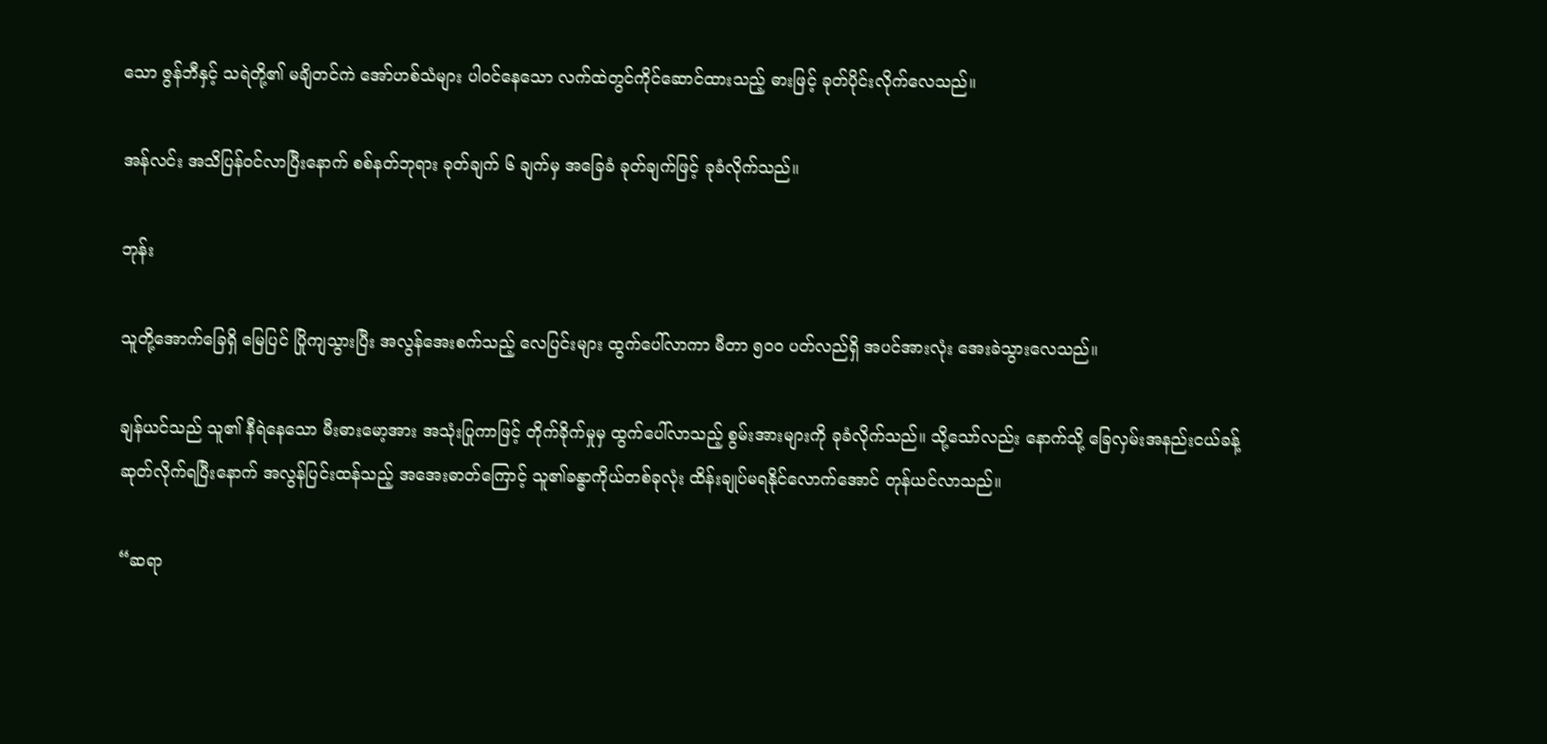သော ဇွန်ဘီနှင့် သရဲတို့၏ မချိတင်ကဲ အော်ဟစ်သံများ ပါဝင်နေသော လက်ထဲတွင်ကိုင်ဆောင်ထားသည့် ဓားဖြင့် ခုတ်ပိုင်းလိုက်လေသည်။

အန်လင်း အသိပြန်ဝင်လာပြီးနောက် စစ်နတ်ဘုရား ခုတ်ချက် ၆ ချက်မှ အခြေခံ ခုတ်ချက်ဖြင့် ခုခံလိုက်သည်။

ဘုန်း

သူတို့အောက်ခြေရှိ မြေပြင် ပြိုကျသွားပြီး အလွန်အေးစက်သည့် လေပြင်းများ ထွက်ပေါ်လာကာ မီတာ ၅၀၀ ပတ်လည်ရှိ အပင်အားလုံး အေးခဲသွားလေသည်။

ချန်ယင်သည် သူ၏ နီရဲနေသော မီးဓားမော့အား အသုံးပြုကာဖြင့် တိုက်ခိုက်မှုမှ ထွက်ပေါ်လာသည့် စွမ်းအားများကို ခုခံလိုက်သည်။ သို့သော်လည်း နောက်သို့ ခြေလှမ်းအနည်းငယ်ခန့် ဆုတ်လိုက်ရပြီးနောက် အလွန်ပြင်းထန်သည့် အအေးဓာတ်ကြောင့် သူ၏ခန္ဓာကိုယ်တစ်ခုလုံး ထိန်းချုပ်မရနိုင်လောက်အောင် တုန်ယင်လာသည်။

“ဆရာ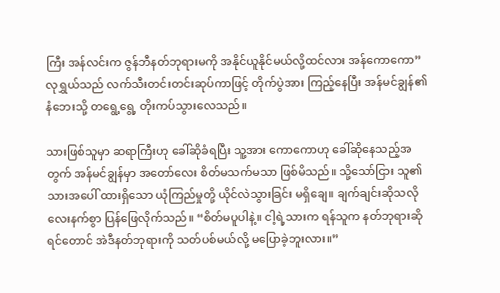ကြီး အန်လင်းက ဇွန်ဘီနတ်ဘုရားမကို အနိုင်ယူနိုင်မယ်လို့ထင်လား အန်ကောကော” လုရွှယ်သည် လက်သီးတင်းတင်းဆုပ်ကာဖြင့် တိုက်ပွဲအား ကြည့်နေပြီး အန်မင်ချွန်၏ နံဘေးသို့ တရွေ့ရွေ့ တိုးကပ်သွားလေသည်။

သားဖြစ်သူမှာ ဆရာကြီးဟု ခေါ်ဆိုခံရပြီး သူ့အား ကောကောဟု ခေါ်ဆိုနေသည့်အတွက် အန်မင်ချွန်မှာ အတော်လေး စိတ်မသက်မသာ ဖြစ်မိသည်။ သို့သော်ငြား သူ၏သားအပေါ် ထားရှိသော ယုံကြည်မှုတို့ ယိုင်လဲသွားခြင်း မရှိချေ။ ချက်ချင်းဆိုသလို လေးနက်စွာ ပြန်ဖြေလိုက်သည်။ “စိတ်မပူပါနဲ့။ ငါ့ရဲ့သားက ရန်သူက နတ်ဘုရားဆိုရင်တောင် အဲဒီနတ်ဘုရားကို သတ်ပစ်မယ်လို့ မပြောခဲ့ဘူးလား။”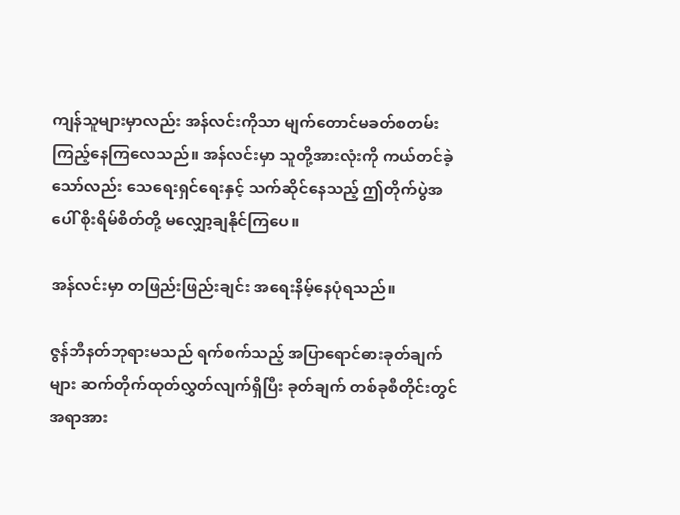ကျန်သူများမှာလည်း အန်လင်းကိုသာ မျက်တောင်မခတ်စတမ်း ကြည့်နေကြလေသည်။ အန်လင်းမှာ သူတို့အားလုံးကို ကယ်တင်ခဲ့သော်လည်း သေရေးရှင်ရေးနှင့် သက်ဆိုင်နေသည့် ဤတိုက်ပွဲအပေါ် စိုးရိမ်စိတ်တို့ မလျှော့ချနိုင်ကြပေ။

အန်လင်းမှာ တဖြည်းဖြည်းချင်း အရေးနိမ့်နေပုံရသည်။

ဇွန်ဘီနတ်ဘုရားမသည် ရက်စက်သည့် အပြာရောင်ဓားခုတ်ချက်များ ဆက်တိုက်ထုတ်လွှတ်လျက်ရှိပြီး ခုတ်ချက် တစ်ခုစီတိုင်းတွင် အရာအား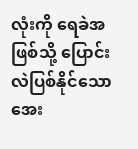လုံးကို ရေခဲအဖြစ်သို့ ပြောင်းလဲပြစ်နိုင်သော အေး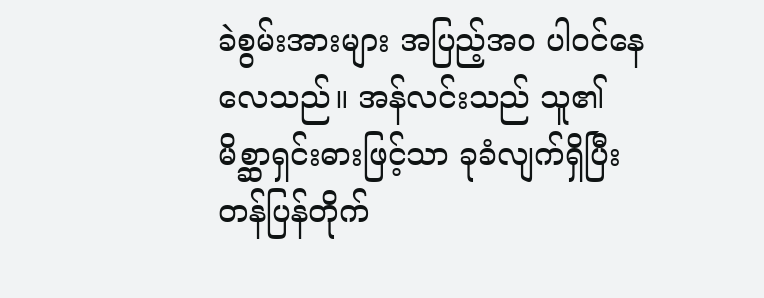ခဲစွမ်းအားများ အပြည့်အဝ ပါဝင်နေလေသည်။ အန်လင်းသည် သူ၏ မိစ္ဆာရှင်းဓားဖြင့်သာ ခုခံလျက်ရှိပြီး တန်ပြန်တိုက်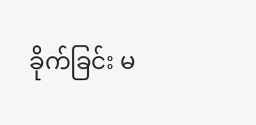ခိုက်ခြင်း မ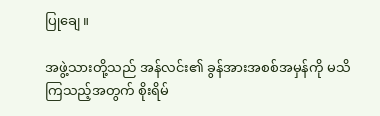ပြု‌ချေ။

အဖွဲ့သားတို့သည် အန်လင်း၏ ခွန်အားအစစ်အမှန်ကို မသိကြသည့်အတွက် စိုးရိမ်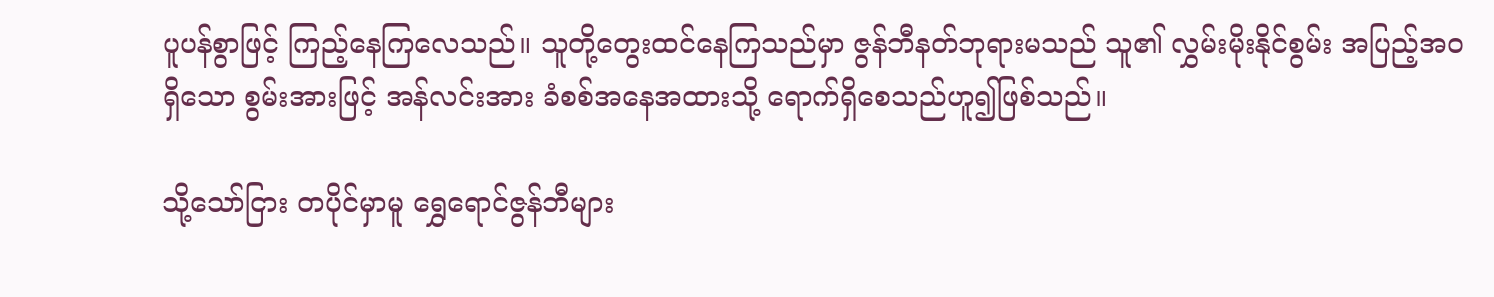ပူပန်စွာဖြင့် ကြည့်နေကြလေသည်။ သူတို့တွေးထင်နေကြသည်မှာ ဇွန်ဘီနတ်ဘုရားမသည် သူ၏ လွှမ်းမိုးနိုင်စွမ်း အပြည့်အဝရှိသော စွမ်းအားဖြင့် အန်လင်းအား ခံစစ်အနေအထားသို့ ရောက်ရှိစေသည်ဟူ၍ဖြစ်သည်။

သို့သော်ငြား တပိုင်မှာမူ ရွှေရောင်ဇွန်ဘီများ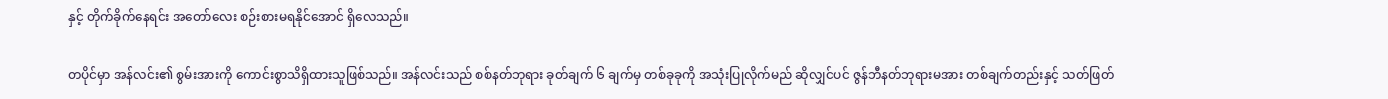နှင့် တိုက်ခိုက်နေရင်း အတော်လေး စဉ်းစားမရနိုင်အောင် ရှိလေသည်။

တပိုင်မှာ အန်လင်း၏ စွမ်းအားကို ကောင်းစွာသိရှိထားသူဖြစ်သည်။ အန်လင်းသည် စစ်နတ်ဘုရား ခုတ်ချက် ၆ ချက်မှ တစ်ခုခုကို အသုံးပြုလိုက်မည် ဆိုလျှင်ပင် ဇွန်ဘီနတ်ဘုရားမအား တစ်ချက်တည်းနှင့် သတ်ဖြတ်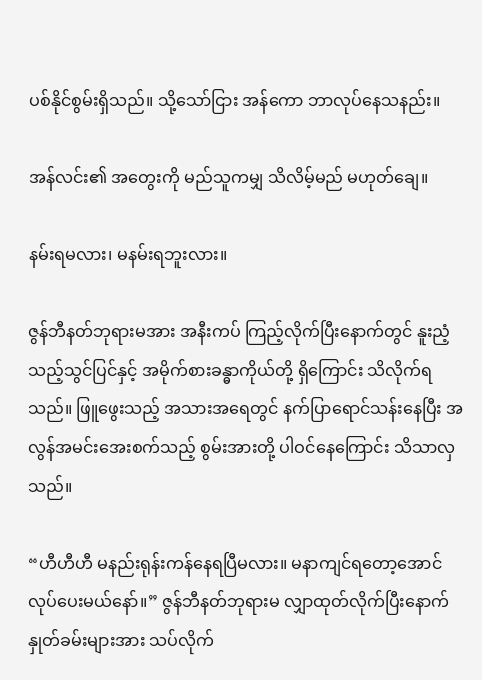ပစ်နိုင်စွမ်းရှိသည်။ သို့သော်ငြား အန်ကော ဘာလုပ်နေသနည်း။

အန်လင်း၏ အတွေးကို မည်သူကမျှ သိလိမ့်မည် မဟုတ်ချေ။

နမ်းရမလား၊ မနမ်းရဘူးလား။

ဇွန်ဘီနတ်ဘုရားမအား အနီးကပ် ကြည့်လိုက်ပြီးနောက်တွင် နူးညံ့သည့်သွင်ပြင်နှင့် အမိုက်စားခန္ဓာကိုယ်တို့ ရှိကြောင်း သိလိုက်ရသည်။ ဖြူဖွေးသည့် အသားအရေတွင် နက်ပြာရောင်သန်းနေပြီး အလွန်အမင်းအေးစက်သည့် စွမ်းအားတို့ ပါဝင်နေကြောင်း သိသာလှသည်။

“ဟီဟီဟီ မနည်းရုန်းကန်နေရပြီမလား။ မနာကျင်ရတော့အောင် လုပ်ပေးမယ်နော်။” ဇွန်ဘီနတ်ဘုရားမ လျှာထုတ်လိုက်ပြီးနောက် နှုတ်ခမ်းများအား သပ်လိုက်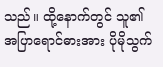သည်။ ထို့နောက်တွင် သူ၏ အပြာရောင်ဓားအား ပိုမိုသွက်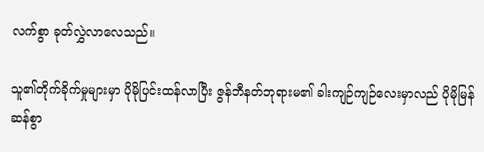လက်စွာ ခုတ်လွှဲလာလေသည်။

သူ၏တိုက်ခိုက်မှုများမှာ ပိုမိုပြင်းထန်လာပြီး ဇွန်ဘီနတ်ဘုရားမ၏ ခါးကျဉ်ကျဉ်လေးမှာလည် ပိုမိုမြန်ဆန်စွာ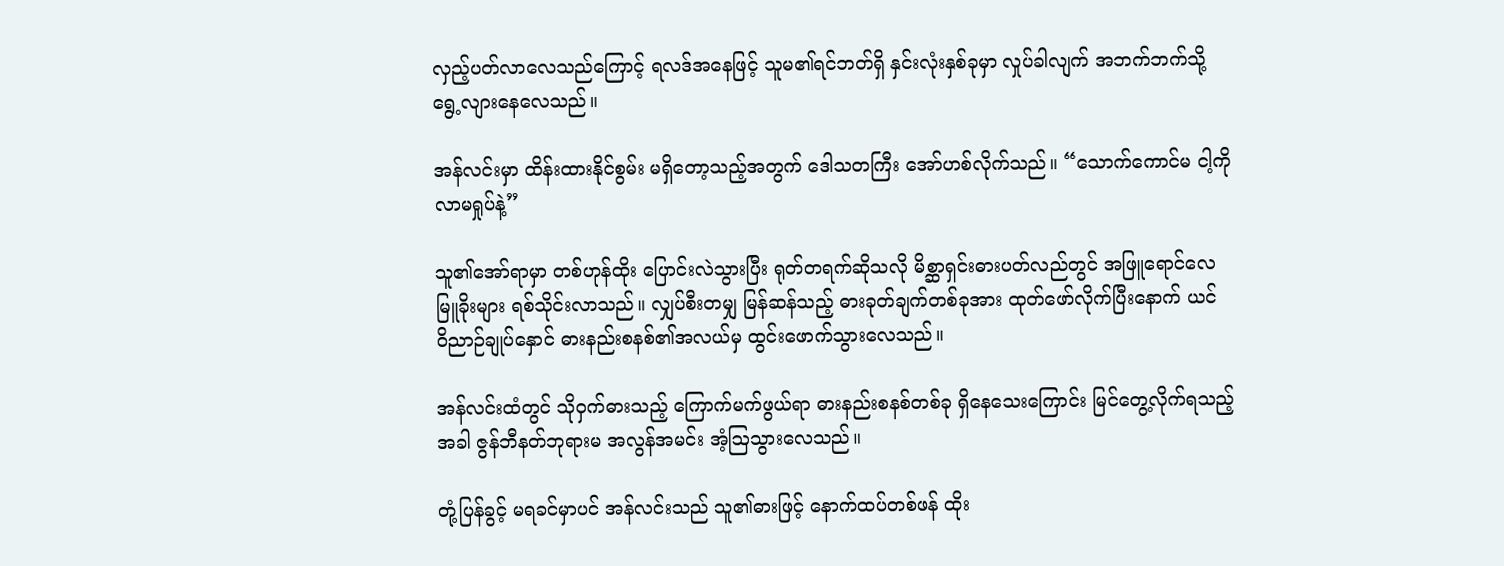လှည့်ပတ်လာလေသည်ကြောင့် ရလဒ်အနေဖြင့် သူမ၏ရင်ဘတ်ရှိ နှင်းလုံးနှစ်ခုမှာ လှုပ်ခါလျက် အဘက်ဘက်သို့ ရွေ့လျားနေလေသည်။

အန်လင်းမှာ ထိန်းထားနိုင်စွမ်း မရှိတော့သည့်အတွက် ဒေါသတကြီး အော်ဟစ်လိုက်သည်။ “သောက်ကောင်မ ငါ့ကို လာမရှုပ်နဲ့”

သူ၏အော်ရာမှာ တစ်ဟုန်ထိုး ပြောင်းလဲသွားပြီး ရုတ်တရက်ဆိုသလို မိစ္ဆာရှင်းဓားပတ်လည်တွင် အဖြူရောင်လေမြူခိုးများ ရစ်သိုင်းလာသည်။ လျှပ်စီးတမျှ မြန်ဆန်သည့် ဓားခုတ်ချက်တစ်ခုအား ထုတ်ဖော်လိုက်ပြီးနောက် ယင် ဝိညာဉ်ချုပ်နှောင် ဓားနည်းစနစ်၏အလယ်မှ ထွင်းဖောက်သွားလေသည်။

အန်လင်းထံတွင် သိုဝှက်ဓားသည့် ကြောက်မက်ဖွယ်ရာ ဓားနည်းစနစ်တစ်ခု ရှိနေသေးကြောင်း မြင်တွေ့လိုက်ရသည့်အခါ ဇွန်ဘီနတ်ဘုရားမ အလွန်အမင်း အံ့ဩသွားလေသည်။

တုံ့ပြန်ခွင့် မရခင်မှာပင် အန်လင်းသည် သူ၏ဓားဖြင့် နောက်ထပ်တစ်ဖန် ထိုး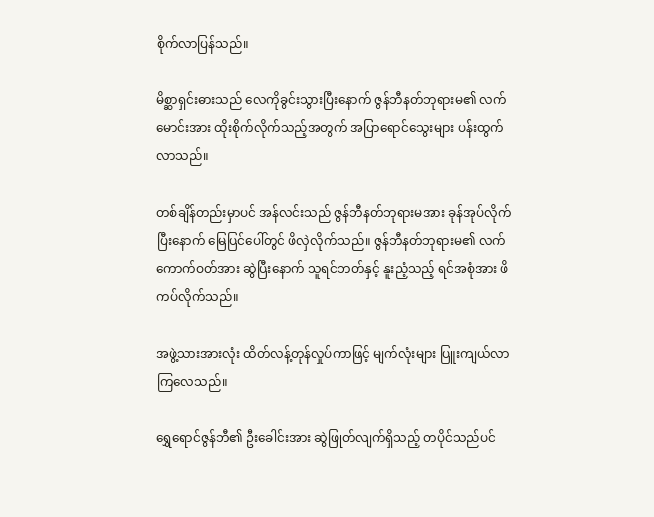စိုက်လာပြန်သည်။

မိစ္ဆာရှင်းဓားသည် လေကိုခွင်းသွားပြီးနောက် ဇွန်ဘီနတ်ဘုရားမ၏ လက်မောင်းအား ထိုးစိုက်လိုက်သည့်အတွက် အပြာရောင်သွေးများ ပန်းထွက်လာသည်။

တစ်ချိန်တည်းမှာပင် အန်လင်းသည် ဇွန်ဘီနတ်ဘုရားမအား ခုန်အုပ်လိုက်ပြီးနောက် မြေပြင်ပေါ်တွင် ဖိလှဲလိုက်သည်။ ဇွန်ဘီနတ်ဘုရားမ၏ လက်ကောက်ဝတ်အား ဆွဲပြီးနောက် သူရင်ဘတ်နှင့် နူးညံ့သည့် ရင်အစုံအား ဖိကပ်လိုက်သည်။

အဖွဲ့သားအားလုံး ထိတ်လန့်တုန်လှုပ်ကာဖြင့် မျက်လုံးများ ပြူးကျယ်လာကြလေသည်။

ရွှေရောင်ဇွန်ဘီ၏ ဦးခေါင်းအား ဆွဲဖြုတ်လျက်ရှိသည့် တပိုင်သည်ပင်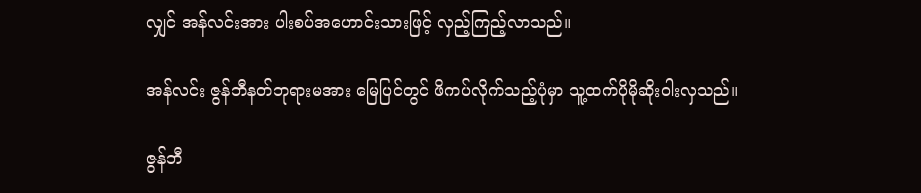လျှင် အန်လင်းအား ပါးစပ်အဟောင်းသားဖြင့် လှည့်ကြည့်လာသည်။

အန်လင်း ဇွန်ဘီနတ်ဘုရားမအား မြေပြင်တွင် ဖိကပ်လိုက်သည့်ပုံမှာ သူ့ထက်ပိုမိုဆိုးဝါးလှသည်။

ဇွန်ဘီ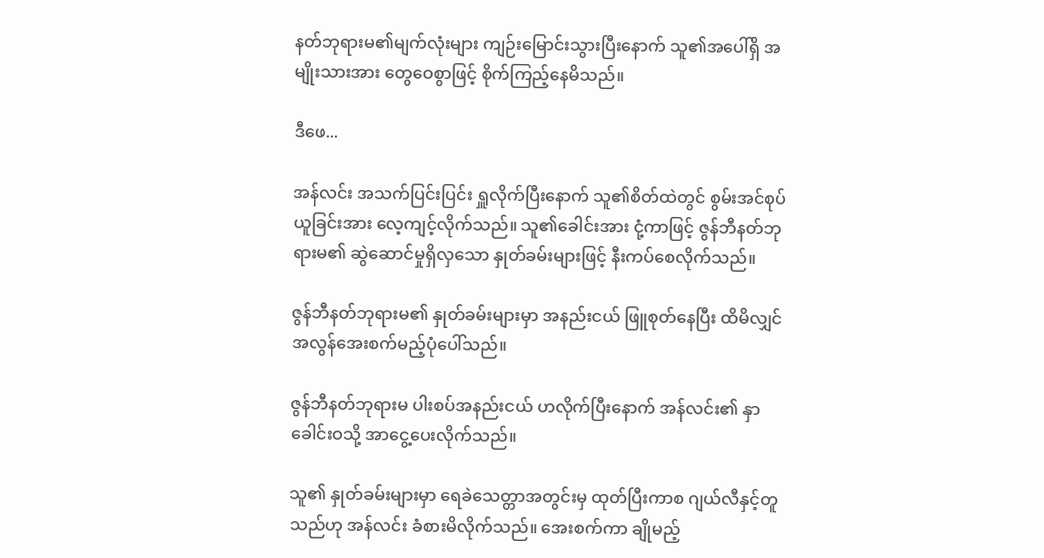နတ်ဘုရားမ၏မျက်လုံးများ ကျဉ်းမြောင်းသွားပြီးနောက် သူ၏အပေါ်ရှိ အမျိုးသားအား တွေဝေစွာဖြင့် စိုက်ကြည့်နေမိသည်။

ဒီဖေ...

အန်လင်း အသက်ပြင်းပြင်း ရှူလိုက်ပြီးနောက် သူ၏စိတ်ထဲတွင် စွမ်းအင်စုပ်ယူခြင်းအား လေ့ကျင့်လိုက်သည်။ သူ၏ခေါင်းအား ငုံ့ကာဖြင့် ဇွန်ဘီနတ်ဘုရားမ၏ ဆွဲဆောင်မှုရှိလှသော နှုတ်ခမ်းများဖြင့် နီးကပ်စေလိုက်သည်။

ဇွန်ဘီနတ်ဘုရားမ၏ နှုတ်ခမ်းများမှာ အနည်းငယ် ဖြူစုတ်နေပြီး ထိမိလျှင် အလွန်အေးစက်မည့်ပုံပေါ်သည်။

ဇွန်ဘီနတ်ဘုရားမ ပါးစပ်အနည်းငယ် ဟလိုက်ပြီးနောက် အန်လင်း၏ နှာခေါင်းဝသို့ အာငွေ့ပေးလိုက်သည်။

သူ၏ နှုတ်ခမ်းများမှာ ရေခဲသေတ္တာအတွင်းမှ ထုတ်ပြီးကာစ ဂျယ်လီနှင့်တူသည်ဟု အန်လင်း ခံစားမိလိုက်သည်။ အေးစက်ကာ ချိုမည့်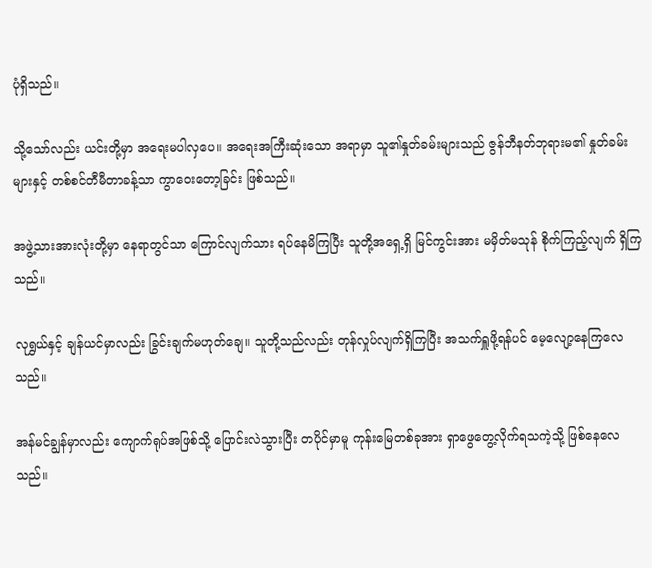ပုံရှိသည်။

သို့သော်လည်း ယင်းတို့မှာ အရေးမပါလှပေ။ အရေးအကြီးဆုံးသော အရာမှာ သူ၏နှုတ်ခမ်းများသည် ဇွန်ဘီနတ်ဘုရားမ၏ နှုတ်ခမ်းများနှင့် တစ်စင်တီမီတာခန့်သာ ကွာဝေးတော့ခြင်း ဖြစ်သည်။

အဖွဲ့သားအားလုံးတို့မှာ နေရာတွင်သာ ကြောင်လျက်သား ရပ်နေမိကြပြီး သူတို့အရှေ့ရှိ မြင်ကွင်းအား မမှိတ်မသုန် စိုက်ကြည့်လျက် ရှိကြသည်။

လုရွှယ်နှင့် ချန်ယင်မှာလည်း ခြွင်းချက်မဟုတ်ချေ။ သူတို့သည်လည်း တုန်လှုပ်လျက်ရှိကြပြီး အသက်ရှူဖို့ရန်ပင် မေ့လျော့နေကြလေသည်။

အန်မင်ချွန်မှာလည်း ကျောက်ရုပ်အဖြစ်သို့ ပြောင်းလဲသွားပြီး တပိုင်မှာမူ ကုန်းမြေတစ်ခုအား ရှာဖွေတွေ့လိုက်ရသကဲ့သို့ ဖြစ်နေလေသည်။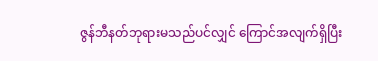ဇွန်ဘီနတ်ဘုရားမသည်ပင်လျှင် ကြောင်အလျက်ရှိပြီး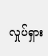လှုပ်ရှား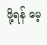ဖို့ရန် မေ့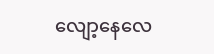လျော့နေလေ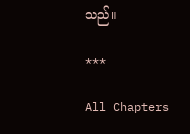သည်။

***

All Chapters